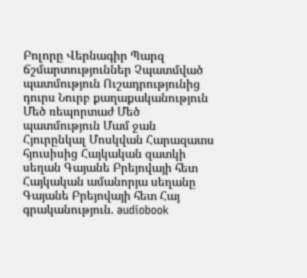Բոլորը Վերնագիր Պարզ ճշմարտություններ Չպատմված պատմություն Ուշադրությունից դուրս Նուրբ քաղաքականություն Մեծ ռեպորտաժ Մեծ պատմություն Մամ ջան Հյուրընկալ Մոսկվան Հարազատս հյուսիսից Հայկական զատկի սեղան Գայանե Բրեյովայի հետ Հայկական ամանորյա սեղանը Գայանե Բրեյովայի հետ Հայ գրականություն. audiobook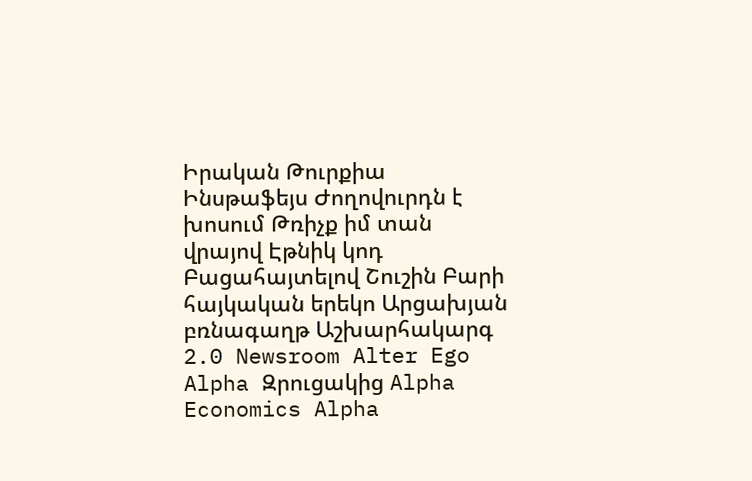Իրական Թուրքիա Ինսթաֆեյս Ժողովուրդն է խոսում Թռիչք իմ տան վրայով Էթնիկ կոդ Բացահայտելով Շուշին Բարի հայկական երեկո Արցախյան բռնագաղթ Աշխարհակարգ 2.0 Newsroom Alter Ego Alpha Զրուցակից Alpha Economics Alpha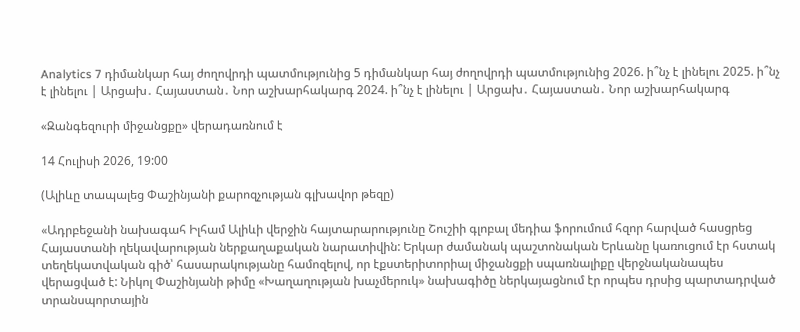Analytics 7 դիմանկար հայ ժողովրդի պատմությունից 5 դիմանկար հայ ժողովրդի պատմությունից 2026. ի՞նչ է լինելու 2025. ի՞նչ է լինելու | Արցախ․ Հայաստան․ Նոր աշխարհակարգ 2024. ի՞նչ է լինելու | Արցախ․ Հայաստան․ Նոր աշխարհակարգ

«Զանգեզուրի միջանցքը» վերադառնում է

14 Հուլիսի 2026, 19:00

(Ալիևը տապալեց Փաշինյանի քարոզչության գլխավոր թեզը)

«Ադրբեջանի նախագահ Իլհամ Ալիևի վերջին հայտարարությունը Շուշիի գլոբալ մեդիա ֆորումում հզոր հարված հասցրեց Հայաստանի ղեկավարության ներքաղաքական նարատիվին: Երկար ժամանակ պաշտոնական Երևանը կառուցում էր հստակ տեղեկատվական գիծ՝ հասարակությանը համոզելով, որ էքստերիտորիալ միջանցքի սպառնալիքը վերջնականապես վերացված է: Նիկոլ Փաշինյանի թիմը «Խաղաղության խաչմերուկ» նախագիծը ներկայացնում էր որպես դրսից պարտադրված տրանսպորտային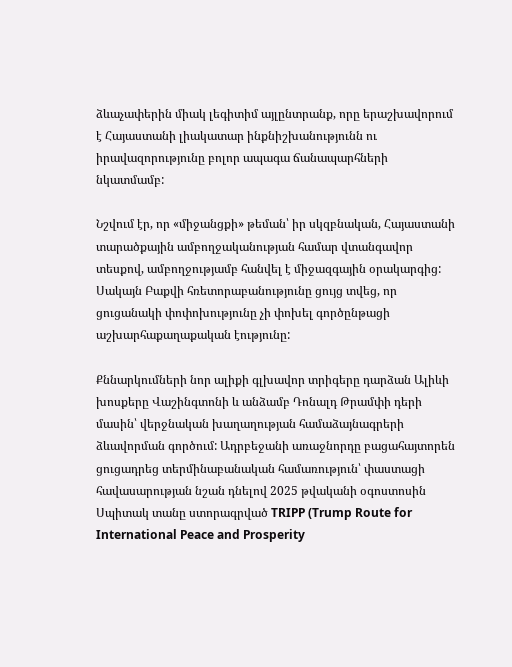ձևաչափերին միակ լեգիտիմ այլընտրանք, որը երաշխավորում է Հայաստանի լիակատար ինքնիշխանությունն ու իրավազորությունը բոլոր ապագա ճանապարհների նկատմամբ:

Նշվում էր, որ «միջանցքի» թեման՝ իր սկզբնական, Հայաստանի տարածքային ամբողջականության համար վտանգավոր տեսքով, ամբողջությամբ հանվել է միջազգային օրակարգից: Սակայն Բաքվի հռետորաբանությունը ցույց տվեց, որ ցուցանակի փոփոխությունը չի փոխել գործընթացի աշխարհաքաղաքական էությունը:

Քննարկումների նոր ալիքի գլխավոր տրիգերը դարձան Ալիևի խոսքերը Վաշինգտոնի և անձամբ Դոնալդ Թրամփի դերի մասին՝ վերջնական խաղաղության համաձայնագրերի ձևավորման գործում: Ադրբեջանի առաջնորդը բացահայտորեն ցուցադրեց տերմինաբանական համառություն՝ փաստացի հավասարության նշան դնելով 2025 թվականի օգոստոսին Սպիտակ տանը ստորագրված TRIPP (Trump Route for International Peace and Prosperity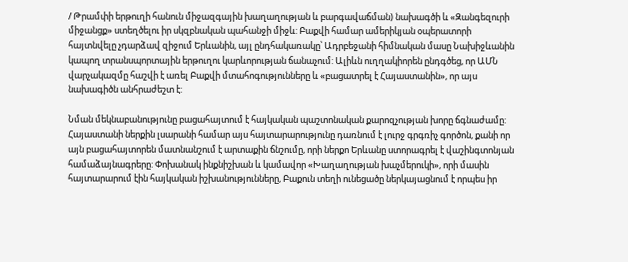/ Թրամփի երթուղի հանուն միջազգային խաղաղության և բարգավաճման) նախագծի և «Զանգեզուրի միջանցք» ստեղծելու իր սկզբնական պահանջի միջև: Բաքվի համար ամերիկյան օպերատորի հայտնվելը չդարձավ զիջում Երևանին, այլ ընդհակառակը՝ Ադրբեջանի հիմնական մասը Նախիջևանին կապող տրանսպորտային երթուղու կարևորության ճանաչում: Ալիևն ուղղակիորեն ընդգծեց, որ ԱՄՆ վարչակազմը հաշվի է առել Բաքվի մտահոգությունները և «բացատրել է Հայաստանին», որ այս նախագիծն անհրաժեշտ է:

Նման մեկնաբանությունը բացահայտում է հայկական պաշտոնական քարոզչության խորը ճգնաժամը: Հայաստանի ներքին լսարանի համար այս հայտարարությունը դառնում է լուրջ գրգռիչ գործոն, քանի որ այն բացահայտորեն մատնանշում է արտաքին ճնշումը, որի ներքո Երևանը ստորագրել է վաշինգտոնյան համաձայնագրերը: Փոխանակ ինքնիշխան և կամավոր «Խաղաղության խաչմերուկի», որի մասին հայտարարում էին հայկական իշխանությունները, Բաքուն տեղի ունեցածը ներկայացնում է որպես իր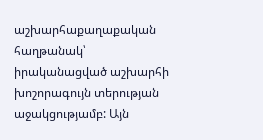աշխարհաքաղաքական հաղթանակ՝ իրականացված աշխարհի խոշորագույն տերության աջակցությամբ: Այն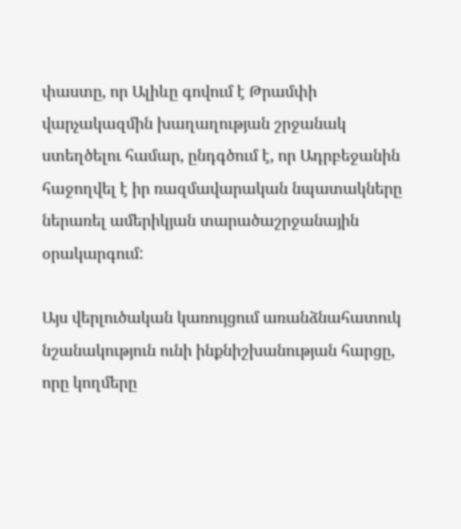փաստը, որ Ալիևը գովում է Թրամփի վարչակազմին խաղաղության շրջանակ ստեղծելու համար, ընդգծում է, որ Ադրբեջանին հաջողվել է իր ռազմավարական նպատակները ներառել ամերիկյան տարածաշրջանային օրակարգում:

Այս վերլուծական կառույցում առանձնահատուկ նշանակություն ունի ինքնիշխանության հարցը, որը կողմերը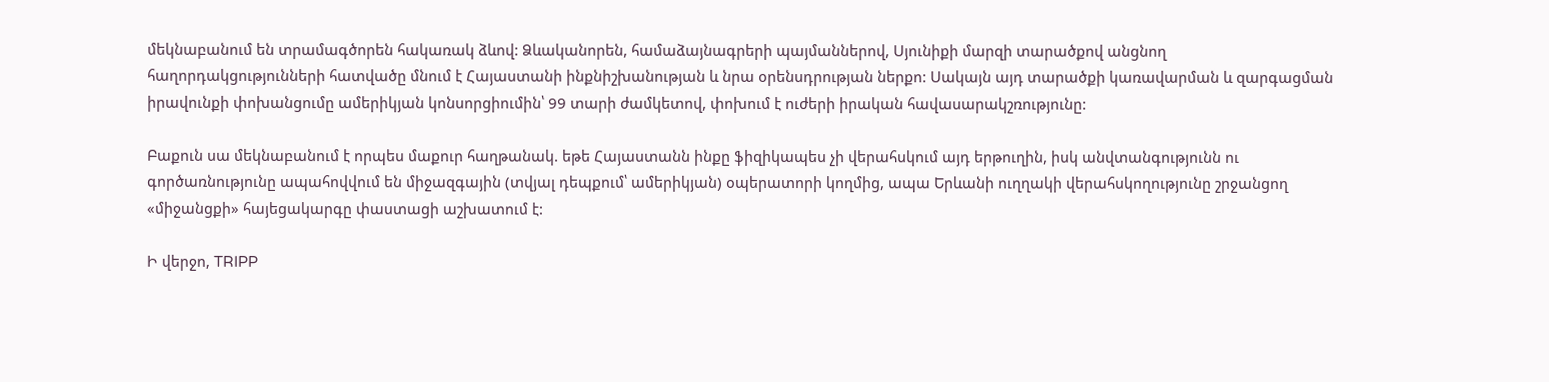մեկնաբանում են տրամագծորեն հակառակ ձևով: Ձևականորեն, համաձայնագրերի պայմաններով, Սյունիքի մարզի տարածքով անցնող հաղորդակցությունների հատվածը մնում է Հայաստանի ինքնիշխանության և նրա օրենսդրության ներքո: Սակայն այդ տարածքի կառավարման և զարգացման իրավունքի փոխանցումը ամերիկյան կոնսորցիումին՝ 99 տարի ժամկետով, փոխում է ուժերի իրական հավասարակշռությունը:

Բաքուն սա մեկնաբանում է որպես մաքուր հաղթանակ. եթե Հայաստանն ինքը ֆիզիկապես չի վերահսկում այդ երթուղին, իսկ անվտանգությունն ու գործառնությունը ապահովվում են միջազգային (տվյալ դեպքում՝ ամերիկյան) օպերատորի կողմից, ապա Երևանի ուղղակի վերահսկողությունը շրջանցող «միջանցքի» հայեցակարգը փաստացի աշխատում է:

Ի վերջո, TRIPP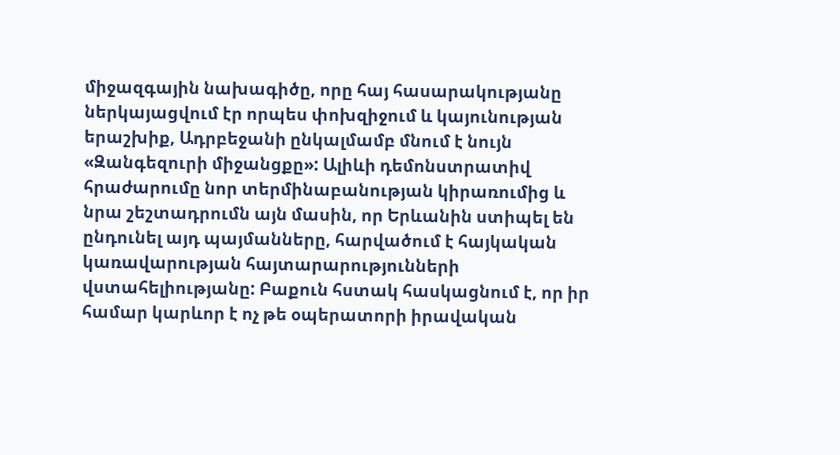միջազգային նախագիծը, որը հայ հասարակությանը ներկայացվում էր որպես փոխզիջում և կայունության երաշխիք, Ադրբեջանի ընկալմամբ մնում է նույն «Զանգեզուրի միջանցքը»: Ալիևի դեմոնստրատիվ հրաժարումը նոր տերմինաբանության կիրառումից և նրա շեշտադրումն այն մասին, որ Երևանին ստիպել են ընդունել այդ պայմանները, հարվածում է հայկական կառավարության հայտարարությունների վստահելիությանը: Բաքուն հստակ հասկացնում է, որ իր համար կարևոր է ոչ թե օպերատորի իրավական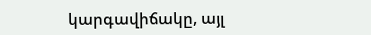կարգավիճակը, այլ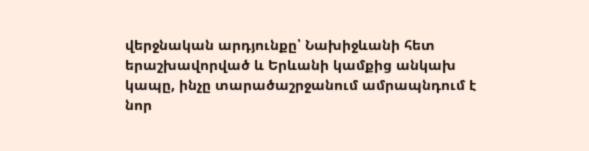վերջնական արդյունքը՝ Նախիջևանի հետ երաշխավորված և Երևանի կամքից անկախ կապը, ինչը տարածաշրջանում ամրապնդում է նոր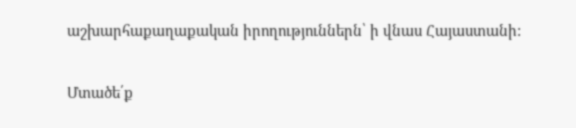աշխարհաքաղաքական իրողություններն՝ ի վնաս Հայաստանի:

Մտածե՛ք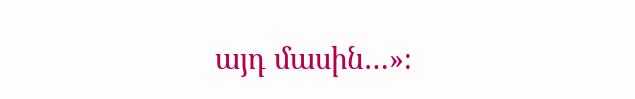այդ մասին…»։